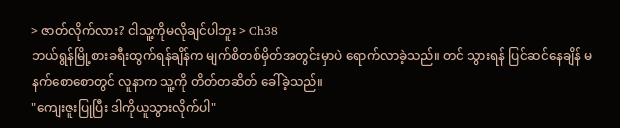> ဇာတ်လိုက်လား? ငါသူ့ကိုမလိုချင်ပါဘူး > Ch38
ဘယ်ရွန်မြို့စားခရီးထွက်ရန်ချိန်က မျက်စိတစ်မှိတ်အတွင်းမှာပဲ ရောက်လာခဲ့သည်။ တင် သွားရန် ပြင်ဆင်နေချိန် မနက်စောစောတွင် လူနာက သူ့ကို တိတ်တဆိတ် ခေါ်ခဲ့သည်။
"ကျေးဇူးပြုပြီး ဒါကိုယူသွားလိုက်ပါ"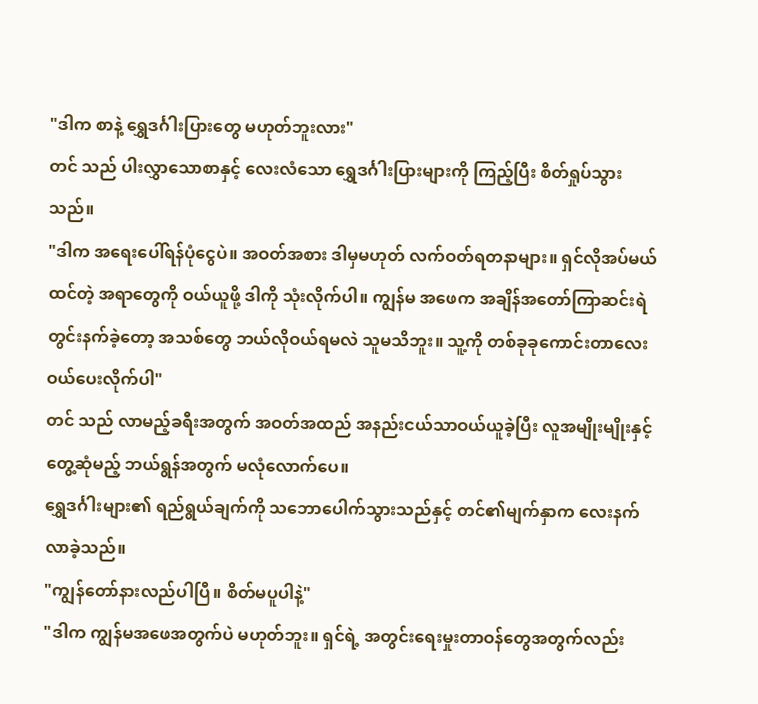"ဒါက စာနဲ့ ရွှေဒင်္ဂါးပြားတွေ မဟုတ်ဘူးလား"
တင် သည် ပါးလွှာသောစာနှင့် လေးလံသော ရွှေဒင်္ဂါးပြားများကို ကြည့်ပြီး စိတ်ရှုပ်သွားသည်။
"ဒါက အရေးပေါ်ရန်ပုံငွေပဲ။ အဝတ်အစား ဒါမှမဟုတ် လက်ဝတ်ရတနာများ။ ရှင်လိုအပ်မယ်ထင်တဲ့ အရာတွေကို ဝယ်ယူဖို့ ဒါကို သုံးလိုက်ပါ။ ကျွန်မ အဖေက အချိန်အတော်ကြာဆင်းရဲတွင်းနက်ခဲ့တော့ အသစ်တွေ ဘယ်လိုဝယ်ရမလဲ သူမသိဘူး။ သူ့ကို တစ်ခုခုကောင်းတာလေး ဝယ်ပေးလိုက်ပါ"
တင် သည် လာမည့်ခရီးအတွက် အဝတ်အထည် အနည်းငယ်သာဝယ်ယူခဲ့ပြီး လူအမျိုးမျိုးနှင့်တွေ့ဆုံမည့် ဘယ်ရွန်အတွက် မလုံလောက်ပေ။
ရွှေဒင်္ဂါးများ၏ ရည်ရွယ်ချက်ကို သဘောပေါက်သွားသည်နှင့် တင်၏မျက်နှာက လေးနက်လာခဲ့သည်။
"ကျွန်တော်နားလည်ပါပြီ။ စိတ်မပူပါနဲ့"
"ဒါက ကျွန်မအဖေအတွက်ပဲ မဟုတ်ဘူး။ ရှင်ရဲ့ အတွင်းရေးမှုးတာဝန်တွေအတွက်လည်း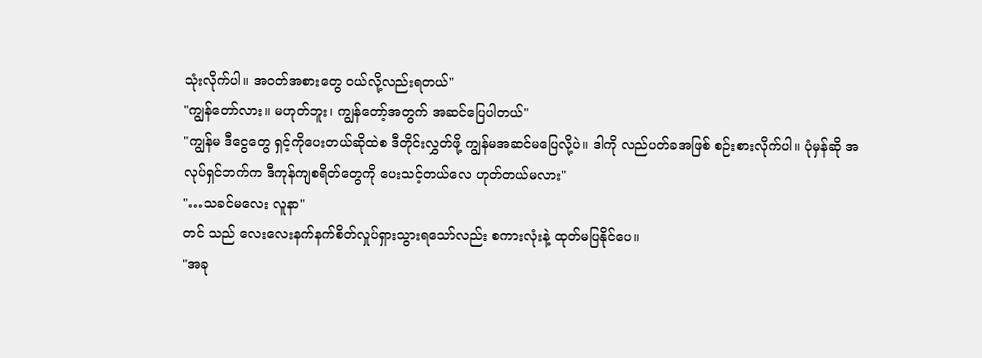သုံးလိုက်ပါ။ အဝတ်အစားတွေ ဝယ်လို့လည်းရတယ်"
"ကျွန်တော်လား။ မဟုတ်ဘူး၊ ကျွန်တော့်အတွက် အဆင်ပြေပါတယ်"
"ကျွန်မ ဒီငွေတွေ ရှင့်ကိုပေးတယ်ဆိုထဲစ ဒီတိုင်းလွှတ်ဖို့ ကျွန်မအဆင်မပြေလို့ပဲ။ ဒါကို လည်ပတ်ခအဖြစ် စဉ်းစားလိုက်ပါ။ ပုံမှန်ဆို အလုပ်ရှင်ဘက်က ဒီကုန်ကျစရိတ်တွေကို ပေးသင့်တယ်လေ ဟုတ်တယ်မလား"
"…သခင်မလေး လူနာ"
တင် သည် လေးလေးနက်နက်စိတ်လှုပ်ရှားသွားရသော်လည်း စကားလုံးနဲ့ ထုတ်မပြနိုင်ပေ။
"အခု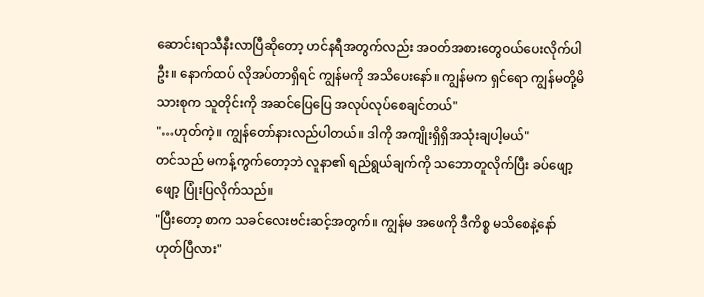ဆောင်းရာသီနီးလာပြီဆိုတော့ ဟင်နရီအတွက်လည်း အဝတ်အစားတွေဝယ်ပေးလိုက်ပါဦး။ နောက်ထပ် လိုအပ်တာရှိရင် ကျွန်မကို အသိပေးနော်။ ကျွန်မက ရှင်ရော ကျွန်မတို့မိသားစုက သူတိုင်းကို အဆင်ပြေပြေ အလုပ်လုပ်စေချင်တယ်"
"…ဟုတ်ကဲ့။ ကျွန်တော်နားလည်ပါတယ်။ ဒါကို အကျိုးရှိရှိအသုံးချပါ့မယ်"
တင်သည် မကန့်ကွက်တော့ဘဲ လူနာ၏ ရည်ရွယ်ချက်ကို သဘောတူလိုက်ပြီး ခပ်ဖျော့ဖျော့ ပြုံးပြလိုက်သည်။
"ပြီးတော့ စာက သခင်လေးဗင်းဆင့်အတွက်။ ကျွန်မ အဖေကို ဒီကိစ္စ မသိစေနဲ့နော် ဟုတ်ပြီလား"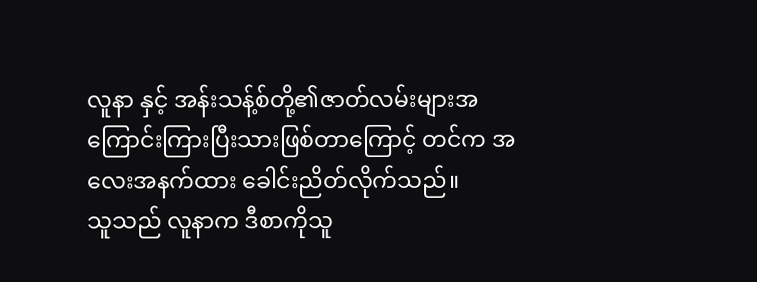လူနာ နှင့် အန်းသန့်စ်တို့၏ဇာတ်လမ်းများအကြောင်းကြားပြီးသားဖြစ်တာကြောင့် တင်က အလေးအနက်ထား ခေါင်းညိတ်လိုက်သည်။
သူသည် လူနာက ဒီစာကိုသူ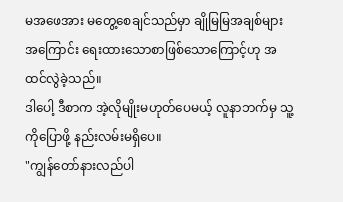မအဖေအား မတွေ့စေချင်သည်မှာ ချိုမြမြအချစ်များအကြောင်း ရေးထားသောစာဖြစ်သောကြောင့်ဟု အထင်လွဲခဲ့သည်။
ဒါပေါ့ ဒီစာက အဲ့လိုမျိုးမဟုတ်ပေမယ့် လူနာဘက်မှ သူ့ကိုပြောဖို့ နည်းလမ်းမရှိပေ။
"ကျွန်တော်နားလည်ပါ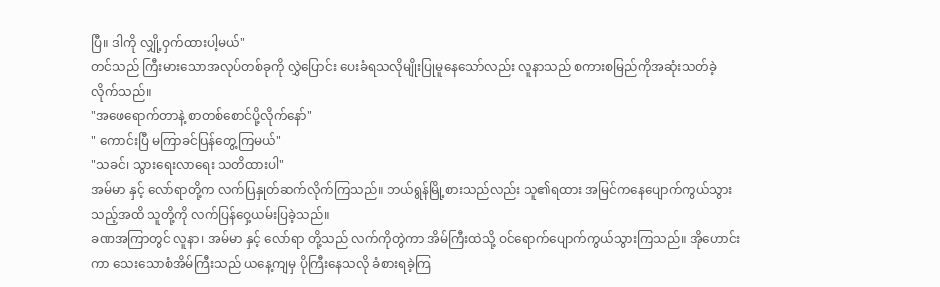ပြီ။ ဒါကို လျှို့ဝှက်ထားပါ့မယ်"
တင်သည် ကြီးမားသောအလုပ်တစ်ခုကို လွှဲပြောင်း ပေးခံရသလိုမျိုးပြုမူနေသော်လည်း လူနာသည် စကားစမြည်ကိုအဆုံးသတ်ခဲ့လိုက်သည်။
"အဖေရောက်တာနဲ့ စာတစ်စောင်ပို့လိုက်နော်"
" ကောင်းပြီ မကြာခင်ပြန်တွေ့ကြမယ်"
"သခင်၊ သွားရေးလာရေး သတိထားပါ"
အမ်မာ နှင့် လော်ရာတို့က လက်ပြနှုတ်ဆက်လိုက်ကြသည်။ ဘယ်ရွန်မြို့စားသည်လည်း သူ၏ရထား အမြင်ကနေပျောက်ကွယ်သွားသည့်အထိ သူတို့ကို လက်ပြန်ဝှေ့ယမ်းပြခဲ့သည်။
ခဏအကြာတွင် လူနာ၊ အမ်မာ နှင့် လော်ရာ တို့သည် လက်ကိုတွဲကာ အိမ်ကြီးထဲသို့ ဝင်ရောက်ပျောက်ကွယ်သွားကြသည်။ အိုဟောင်းကာ သေးသောစံအိမ်ကြီးသည် ယနေ့ကျမှ ပိုကြီးနေသလို ခံစားရခဲ့ကြ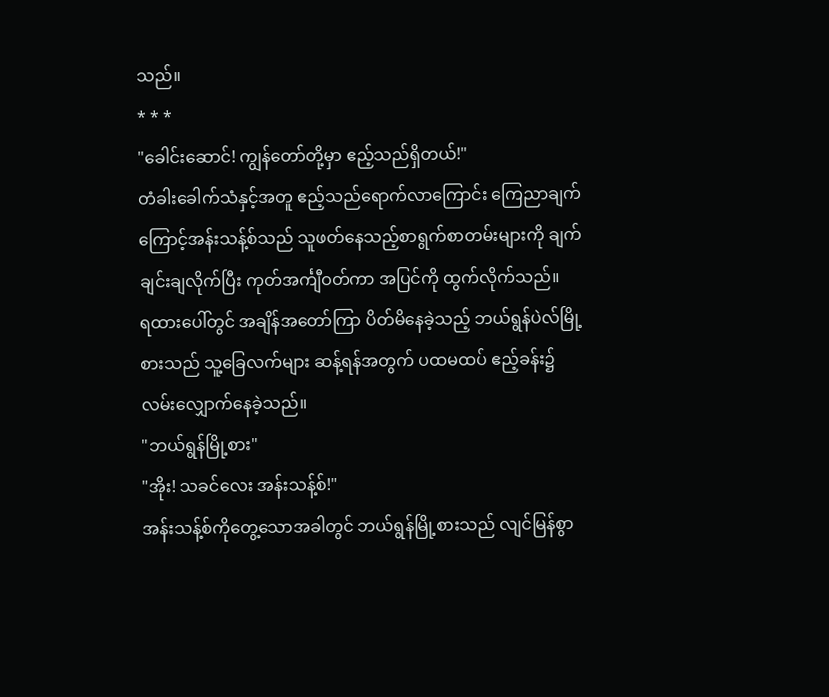သည်။
* * *
"ခေါင်းဆောင်! ကျွန်တော်တို့မှာ ဧည့်သည်ရှိတယ်!"
တံခါးခေါက်သံနှင့်အတူ ဧည့်သည်ရောက်လာကြောင်း ကြေညာချက်ကြောင့်အန်းသန့်စ်သည် သူဖတ်နေသည့်စာရွက်စာတမ်းများကို ချက်ချင်းချလိုက်ပြီး ကုတ်အင်္ကျီဝတ်ကာ အပြင်ကို ထွက်လိုက်သည်။
ရထားပေါ်တွင် အချိန်အတော်ကြာ ပိတ်မိနေခဲ့သည့် ဘယ်ရွန်ပဲလ်မြို့စားသည် သူ့ခြေလက်များ ဆန့်ရန်အတွက် ပထမထပ် ဧည့်ခန်း၌ လမ်းလျှောက်နေခဲ့သည်။
"ဘယ်ရွန်မြို့စား"
"အိုး! သခင်လေး အန်းသန့်စ်!"
အန်းသန့်စ်ကိုတွေ့သောအခါတွင် ဘယ်ရွန်မြို့စားသည် လျင်မြန်စွာ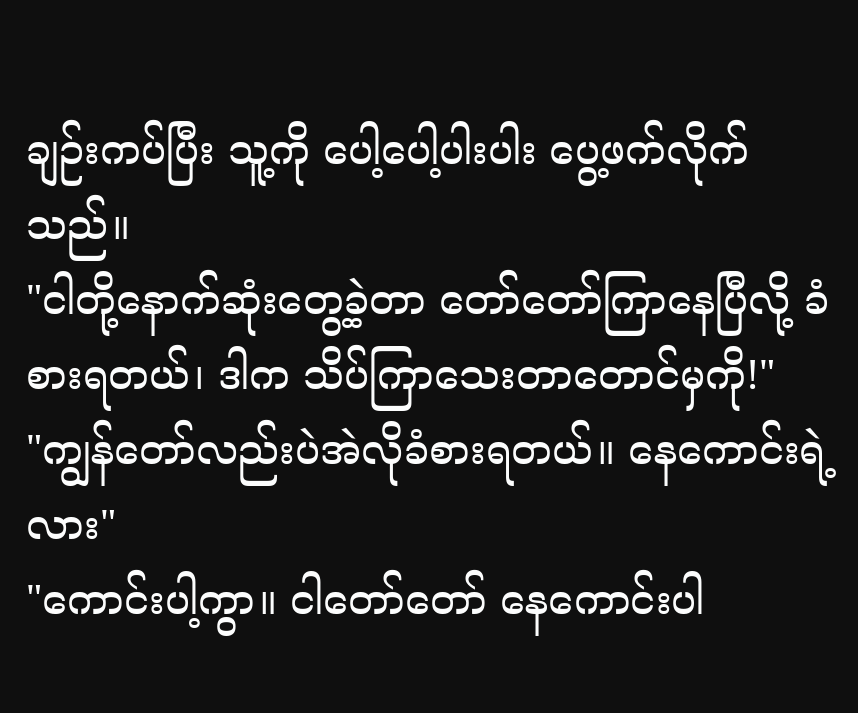ချဉ်းကပ်ပြီး သူ့ကို ပေါ့ပေါ့ပါးပါး ပွေ့ဖက်လိုက်သည်။
"ငါတို့နောက်ဆုံးတွေ့ခဲ့တာ တော်တော်ကြာနေပြီလို့ ခံစားရတယ်၊ ဒါက သိပ်ကြာသေးတာတောင်မှကို!"
"ကျွန်တော်လည်းပဲအဲလိုခံစားရတယ်။ နေကောင်းရဲ့လား"
"ကောင်းပါ့ကွာ။ ငါတော်တော် နေကောင်းပါ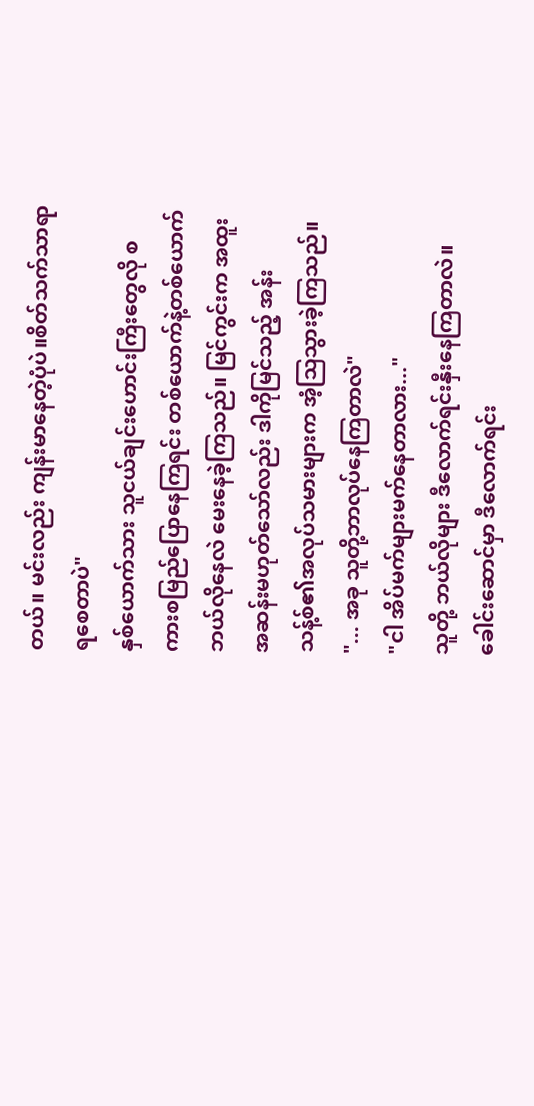တယ်။ မင်းလည်း ကျန်းမာနေတဲ့ပုံပဲ။စိတ်သက်သာရာရစေတာပဲ"
နှစ်ယောက်သား သူငယ်ချင်းဟောင်းကြီးတွေလို စကားစမြည်ပြောနေကြရင်း တစ်ယောက်နဲ့တစ်ယောက် ဘယ်လိုနေလဲ မေးနေခဲ့ကြသည်။ မြင်ကွင်းက အထူးအဆန်းမဟုတ်သော်လည်း ဒါကိုမြင်သည့် အန်းသန့်စ်၏အလုပ်သမားများက အံ့သြသွားခဲ့ကြသည်။
"... အခု သူတို့ဘာလုပ်နေကြတာလဲ"
"ငါ အိပ်မက်များမက်နေတာလား..."
သူတို့ ဘယ်လိုများ ဒီလောက်ရင်းနှီးနေကြတာလဲ။ခေါင်းဆောင်မှာ ဒီလောက်ရင်း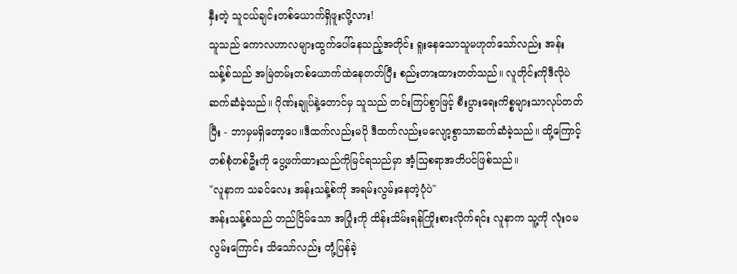နှီးတဲ့ သူငယ်ချင်းတစ်ယောက်ရှိဖူးလို့လား!
သူသည် ကောလဟာလများထွက်ပေါ်နေသည့်အတိုင်း ရူးနေသောသူမဟုတ်သော်လည်း အန်းသန့်စ်သည် အမြဲတမ်းတစ်ယောက်ထဲနေတတ်ပြီး စည်းတားထားတတ်သည်။ လူတိုင်းကိုဒီလိုပဲဆက်ဆံခဲ့သည်။ ဂိုဏ်းချုပ်နဲ့တောင်မှ သူသည် တင်းကြပ်စွာဖြင့် စီးပွားရေးကိစ္စများသာလုပ်တတ်ပြီး - ဘာမှမရှိတော့ပေ။ဒီထက်လည်းမပို ဒီထက်လည်းမလျော့စွာသာဆက်ဆံခဲ့သည်။ ထို့ကြောင့် တစ်စုံတစ်ဦးကို ပွေ့ဖက်ထားသည်ကိုမြင်ရသည်မှာ အံ့ဩစရာအတိပင်ဖြစ်သည်။
"လူနာက သခင်လေး အန်းသန့်စ်ကို အရမ်းလွမ်းနေတဲ့ပုံပဲ"
အန်းသန့်စ်သည် တည်ငြိမ်သော အပြုံးကို ထိန်းသိမ်းရန်ကြိုးစားလိုက်ရင်း လူနာက သူ့ကို လုံးဝမလွမ်းကြောင်း သိသော်လည်း တုံ့ပြန်ခဲ့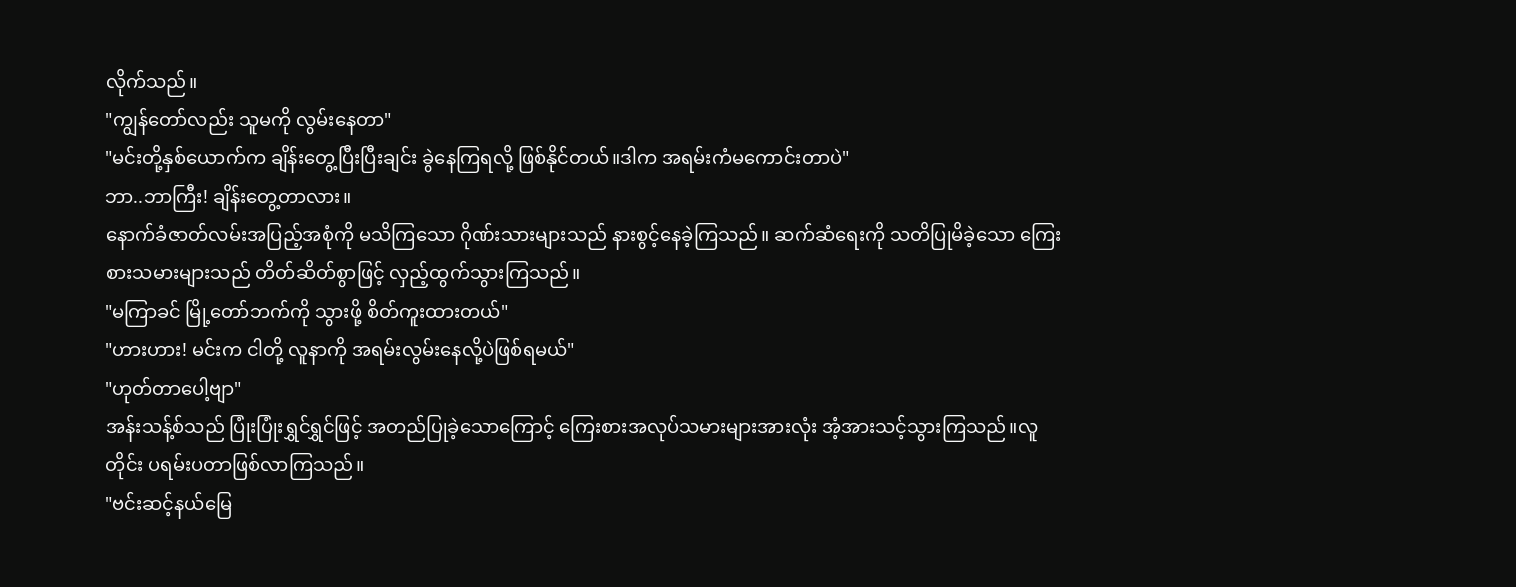လိုက်သည်။
"ကျွန်တော်လည်း သူမကို လွမ်းနေတာ"
"မင်းတို့နှစ်ယောက်က ချိန်းတွေ့ပြီးပြီးချင်း ခွဲနေကြရလို့ ဖြစ်နိုင်တယ်။ဒါက အရမ်းကံမကောင်းတာပဲ"
ဘာ..ဘာကြီး! ချိန်းတွေ့တာလား။
နောက်ခံဇာတ်လမ်းအပြည့်အစုံကို မသိကြသော ဂိုဏ်းသားများသည် နားစွင့်နေခဲ့ကြသည်။ ဆက်ဆံရေးကို သတိပြုမိခဲ့သော ကြေးစားသမားများသည် တိတ်ဆိတ်စွာဖြင့် လှည့်ထွက်သွားကြသည်။
"မကြာခင် မြို့တော်ဘက်ကို သွားဖို့ စိတ်ကူးထားတယ်"
"ဟားဟား! မင်းက ငါတို့ လူနာကို အရမ်းလွမ်းနေလို့ပဲဖြစ်ရမယ်"
"ဟုတ်တာပေါ့ဗျာ"
အန်းသန့်စ်သည် ပြုံးပြုံးရွှင်ရွှင်ဖြင့် အတည်ပြုခဲ့သောကြောင့် ကြေးစားအလုပ်သမားများအားလုံး အံ့အားသင့်သွားကြသည်။လူတိုင်း ပရမ်းပတာဖြစ်လာကြသည်။
"ဗင်းဆင့်နယ်မြေ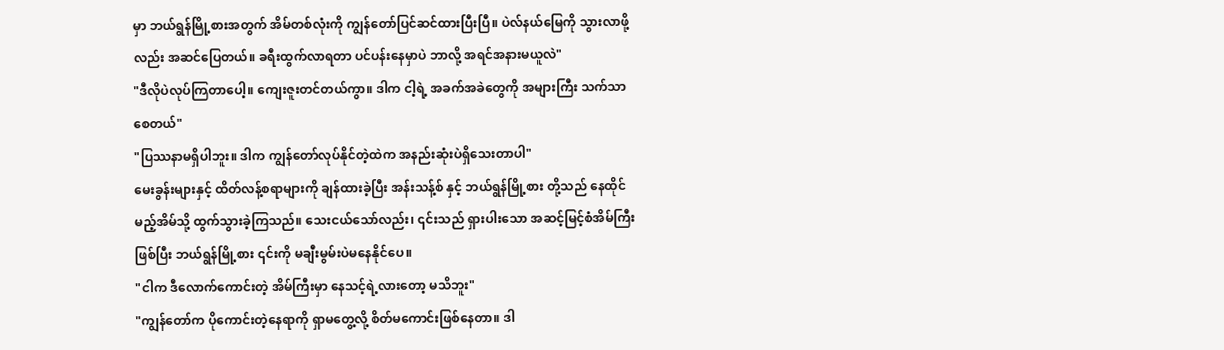မှာ ဘယ်ရွန်မြို့စားအတွက် အိမ်တစ်လုံးကို ကျွန်တော်ပြင်ဆင်ထားပြီးပြီ။ ပဲလ်နယ်မြေကို သွားလာဖို့လည်း အဆင်ပြေတယ်။ ခရီးထွက်လာရတာ ပင်ပန်းနေမှာပဲ ဘာလို့ အရင်အနားမယူလဲ"
"ဒီလိုပဲလုပ်ကြတာပေါ့။ ကျေးဇူးတင်တယ်ကွာ။ ဒါက ငါ့ရဲ့ အခက်အခဲတွေကို အများကြီး သက်သာစေတယ်"
"ပြဿနာမရှိပါဘူး။ ဒါက ကျွန်တော်လုပ်နိုင်တဲ့ထဲက အနည်းဆုံးပဲရှိသေးတာပါ"
မေးခွန်းများနှင့် ထိတ်လန့်စရာများကို ချန်ထားခဲ့ပြီး အန်းသန့်စ် နှင့် ဘယ်ရွန်မြို့စား တို့သည် နေထိုင်မည့်အိမ်သို့ ထွက်သွားခဲ့ကြသည်။ သေးငယ်သော်လည်း၊ ၎င်းသည် ရှားပါးသော အဆင့်မြင့်စံအိမ်ကြီးဖြစ်ပြီး ဘယ်ရွန်မြို့စား ၎င်းကို မချီးမွမ်းပဲမနေနိုင်ပေ။
"ငါက ဒီလောက်ကောင်းတဲ့ အိမ်ကြီးမှာ နေသင့်ရဲ့လားတော့ မသိဘူး"
"ကျွန်တော်က ပိုကောင်းတဲ့နေရာကို ရှာမတွေ့လို့ စိတ်မကောင်းဖြစ်နေတာ။ ဒါ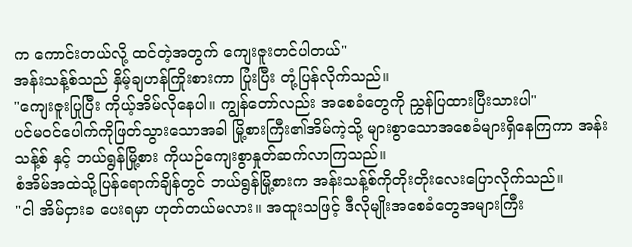က ကောင်းတယ်လို့ ထင်တဲ့အတွက် ကျေးဇူးတင်ပါတယ်"
အန်းသန့်စ်သည် နှိမ့်ချဟန်ကြိုးစားကာ ပြုံးပြီး တုံ့ပြန်လိုက်သည်။
"ကျေးဇူးပြုပြီး ကိုယ့်အိမ်လိုနေပါ။ ကျွန်တော်လည်း အစေခံတွေကို ညွှန်ပြထားပြီးသားပါ"
ပင်မဝင်ပေါက်ကိုဖြတ်သွားသောအခါ မြို့စားကြီး၏အိမ်ကဲ့သို့ များစွာသောအစေခံများရှိနေကြကာ အန်းသန့်စ် နှင့် ဘယ်ရွန်မြို့စား ကိုယဉ်ကျေးစွာနှုတ်ဆက်လာကြသည်။
စံအိမ်အထဲသို့ပြန်ရောက်ချိန်တွင် ဘယ်ရွန်မြို့စားက အန်းသန့်စ်ကိုတိုးတိုးလေးပြောလိုက်သည်။
"ငါ အိမ်ငှားခ ပေးရမှာ ဟုတ်တယ်မလား။ အထူးသဖြင့် ဒီလိုမျိုးအစေခံတွေအများကြီး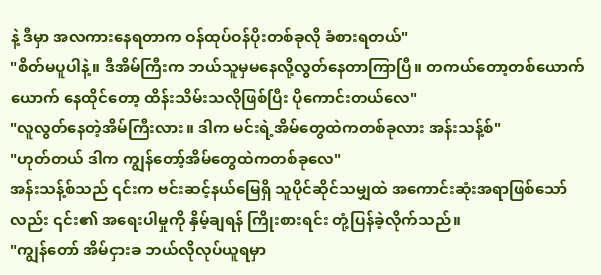နဲ့ ဒီမှာ အလကားနေရတာက ဝန်ထုပ်ဝန်ပိုးတစ်ခုလို ခံစားရတယ်"
"စိတ်မပူပါနဲ့။ ဒီအိမ်ကြီးက ဘယ်သူမှမနေလို့လွတ်နေတာကြာပြီ။ တကယ်တော့တစ်ယောက်ယောက် နေထိုင်တော့ ထိန်းသိမ်းသလိုဖြစ်ပြီး ပိုကောင်းတယ်လေ"
"လူလွတ်နေတဲ့အိမ်ကြီးလား။ ဒါက မင်းရဲ့အိမ်တွေထဲကတစ်ခုလား အန်းသန့်စ်"
"ဟုတ်တယ် ဒါက ကျွန်တော့်အိမ်တွေထဲကတစ်ခုလေ"
အန်းသန့်စ်သည် ၎င်းက ဗင်းဆင့်နယ်မြေရှိ သူပိုင်ဆိုင်သမျှထဲ အကောင်းဆုံးအရာဖြစ်သော်လည်း ၎င်း၏ အရေးပါမှုကို နှိမ့်ချရန် ကြိုးစားရင်း တုံ့ပြန်ခဲ့လိုက်သည်။
"ကျွန်တော် အိမ်ငှားခ ဘယ်လိုလုပ်ယူရမှာ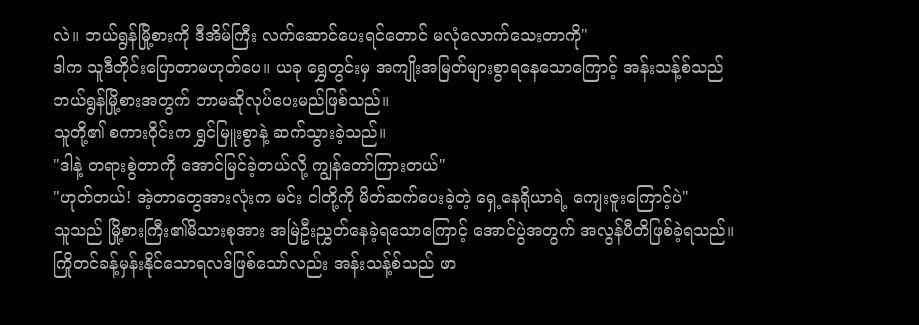လဲ။ ဘယ်ရွန်မြို့စားကို ဒီအိမ်ကြီး လက်ဆောင်ပေးရင်တောင် မလုံလောက်သေးတာကို"
ဒါက သူဒီတိုင်းပြောတာမဟုတ်ပေ။ ယခု ရွှေတွင်းမှ အကျိုးအမြတ်များစွာရနေသောကြောင့် အန်းသန့်စ်သည် ဘယ်ရွန်မြို့စားအတွက် ဘာမဆိုလုပ်ပေးမည်ဖြစ်သည်။
သူတို့၏ စကားဝိုင်းက ရွှင်မြူးစွာနဲ့ ဆက်သွားခဲ့သည်။
"ဒါနဲ့ တရားစွဲတာကို အောင်မြင်ခဲ့တယ်လို့ ကျွန်တော်ကြားတယ်"
"ဟုတ်တယ်! အဲ့တာတွေအားလုံးက မင်း ငါတို့ကို မိတ်ဆက်ပေးခဲ့တဲ့ ရှေ့နေရိုယာရဲ့ ကျေးဇူးကြောင့်ပဲ"
သူသည် မြို့စားကြီး၏မိသားစုအား အမြဲဦးညွှတ်နေခဲ့ရသောကြောင့် အောင်ပွဲအတွက် အလွန်ပီတိဖြစ်ခဲ့ရသည်။
ကြိုတင်ခန့်မှန်းနိုင်သောရလဒ်ဖြစ်သော်လည်း အန်းသန့်စ်သည် ဖာ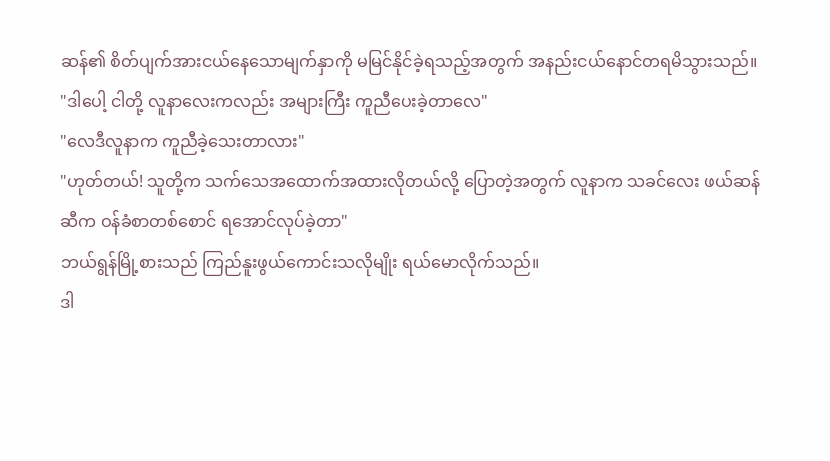ဆန်၏ စိတ်ပျက်အားငယ်နေသောမျက်နှာကို မမြင်နိုင်ခဲ့ရသည့်အတွက် အနည်းငယ်နောင်တရမိသွားသည်။
"ဒါပေါ့ ငါတို့ လူနာလေးကလည်း အများကြီး ကူညီပေးခဲ့တာလေ"
"လေဒီလူနာက ကူညီခဲ့သေးတာလား"
"ဟုတ်တယ်! သူတို့က သက်သေအထောက်အထားလိုတယ်လို့ ပြောတဲ့အတွက် လူနာက သခင်လေး ဖယ်ဆန်ဆီက ဝန်ခံစာတစ်စောင် ရအောင်လုပ်ခဲ့တာ"
ဘယ်ရွန်မြို့စားသည် ကြည်နူးဖွယ်ကောင်းသလိုမျိုး ရယ်မောလိုက်သည်။
ဒါ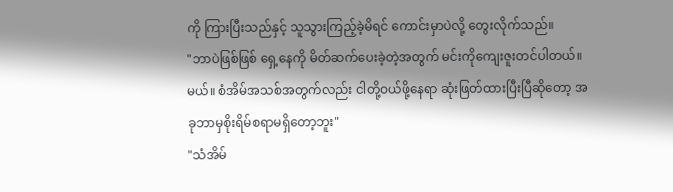ကို ကြားပြီးသည်နှင့် သူသွားကြည့်ခဲ့မိရင် ကောင်းမှာပဲလို့ တွေးလိုက်သည်။
"ဘာပဲဖြစ်ဖြစ် ရှေ့နေကို မိတ်ဆက်ပေးခဲ့တဲ့အတွက် မင်းကိုကျေးဇူးတင်ပါတယ်။မယ်။ စံအိမ်အသစ်အတွက်လည်း ငါတို့ဝယ်ဖို့နေရာ ဆုံးဖြတ်ထားပြီးပြီဆိုတော့ အခုဘာမှစိုးရိမ်စရာမရှိတော့ဘူး"
"သံအိမ်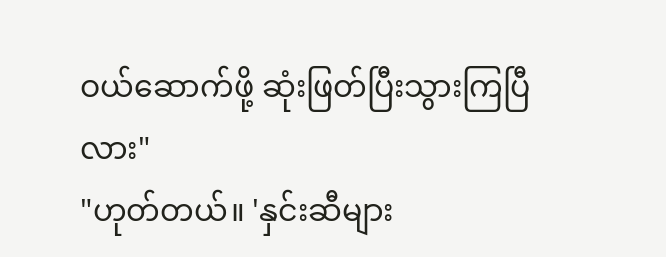ဝယ်ဆောက်ဖို့ ဆုံးဖြတ်ပြီးသွားကြပြီလား"
"ဟုတ်တယ်။ 'နှင်းဆီများ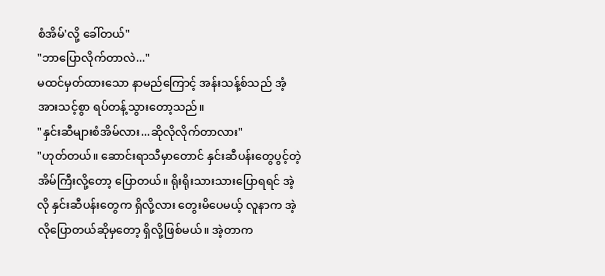စံအိမ်'လို့ ခေါ်တယ်"
"ဘာပြောလိုက်တာလဲ..."
မထင်မှတ်ထားသော နာမည်ကြောင့် အန်းသန့်စ်သည် အံ့အားသင့်စွာ ရပ်တန့်သွားတော့သည်။
"နှင်းဆီများစံအိမ်လား...ဆိုလိုလိုက်တာလား"
"ဟုတ်တယ်။ ဆောင်းရာသီမှာတောင် နှင်းဆီပန်းတွေပွင့်တဲ့ အိမ်ကြီးလို့တော့ ပြောတယ်။ ရိုးရိုးသားသားပြောရရင် အဲ့လို နှင်းဆီပန်းတွေက ရှိလို့လား တွေးမိပေမယ့် လူနာက အဲ့လိုပြောတယ်ဆိုမှတော့ ရှိလို့ဖြစ်မယ်။ အဲ့တာက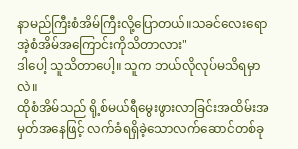နာမည်ကြီးစံအိမ်ကြီးလို့ပြောတယ်။သခင်လေးရော အဲ့စံအိမ်အကြောင်းကိုသိတာလား"
ဒါပေါ့ သူသိတာပေါ့။ သူက ဘယ်လိုလုပ်မသိရမှာလဲ။
ထိုစံအိမ်သည် ရို့စ်မယ်ရီမွေးဖွားလာခြင်းအထိမ်းအမှတ်အနေဖြင့် လက်ခံရရှိခဲ့သောလက်ဆောင်တစ်ခု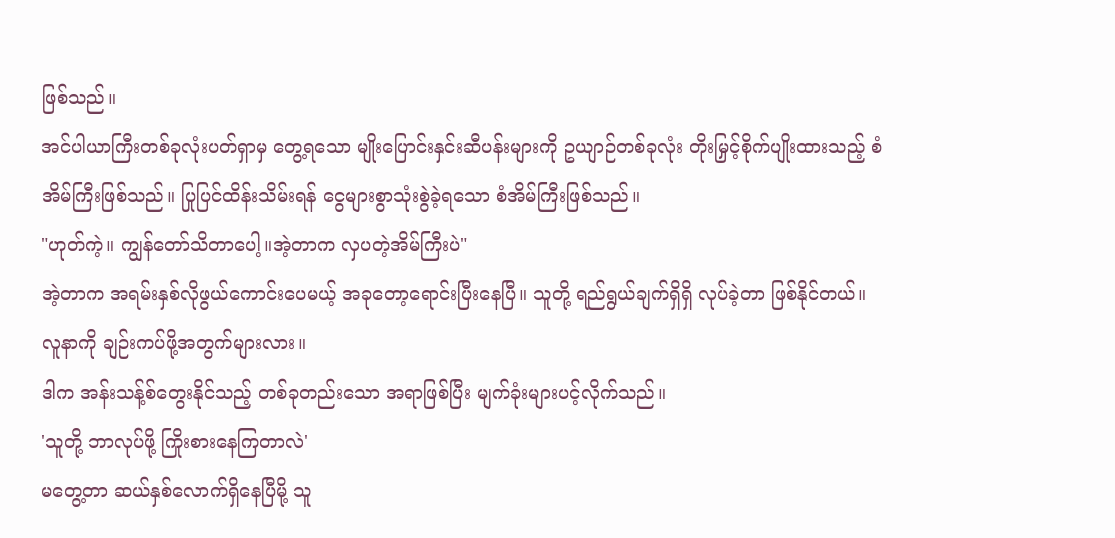ဖြစ်သည်။
အင်ပါယာကြီးတစ်ခုလုံးပတ်ရှာမှ တွေ့ရသော မျိုးပြောင်းနှင်းဆီပန်းများကို ဥယျာဉ်တစ်ခုလုံး တိုးမြှင့်စိုက်ပျိုးထားသည့် စံအိမ်ကြီးဖြစ်သည်။ ပြုပြင်ထိန်းသိမ်းရန် ငွေများစွာသုံးစွဲခဲ့ရသော စံအိမ်ကြီးဖြစ်သည်။
"ဟုတ်ကဲ့။ ကျွန်တော်သိတာပေါ့။အဲ့တာက လှပတဲ့အိမ်ကြီးပဲ"
အဲ့တာက အရမ်းနှစ်လိုဖွယ်ကောင်းပေမယ့် အခုတော့ရောင်းပြီးနေပြီ။ သူတို့ ရည်ရွယ်ချက်ရှိရှိ လုပ်ခဲ့တာ ဖြစ်နိုင်တယ်။ လူနာကို ချဉ်းကပ်ဖို့အတွက်များလား။
ဒါက အန်းသန့်စ်တွေးနိုင်သည့် တစ်ခုတည်းသော အရာဖြစ်ပြီး မျက်ခုံးများပင့်လိုက်သည်။
'သူတို့ ဘာလုပ်ဖို့ ကြိုးစားနေကြတာလဲ'
မတွေ့တာ ဆယ်နှစ်လောက်ရှိနေပြီမို့ သူ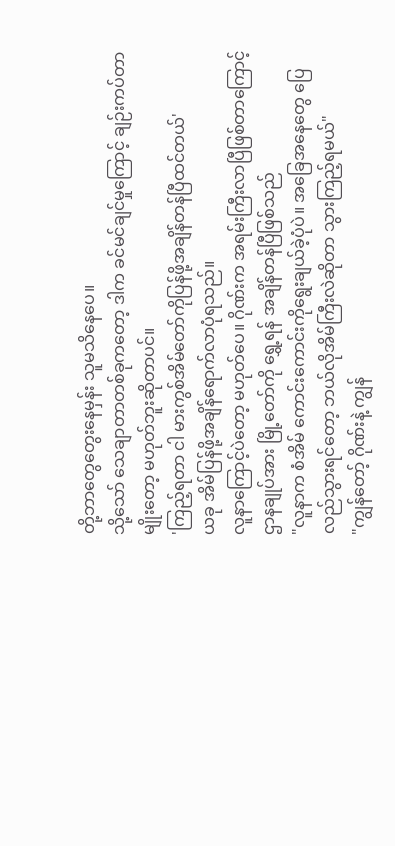တို့ဘာတွေတွေးနေမှန်း သူမသိနေပေ။
သို့သော် သေချာတာတစ်ခုကတော့ ဒါက ခင်မင်ချင်မှုကြောင့် ချဉ်းကပ်တာမျိုးတော့ မဟုတ်ဘူးဆိုတာပင်။
'ကြည့်ရတာ ငါ မားကွစ်အိမ်တော်ကိုပြန်ဖို့အချိန်တန်ပြီထင်တယ်'
ယခု အိမ်ပြန်ဖို့အချိန်ရောက်လာပုံရသည်။
လူနာကြောင့်ပဲတော့ မဟုတ်ပေ။ ဂိုဏ်းက အရမ်းကြီးလာပြီဖြစ်တာကြောင့် ဌာနချုပ်အား မြို့တော်ကို ရွှေ့ရန် အချိန်တန်ပြီဖြစ်သည်
"လူနာက စံအိမ် ကောင်းကောင်းကိုရွေးချယ်ခဲ့ပုံပဲ။ အခြေအနေတွေ ပြေလည်သွားရင်တော့ ဘယ်လိုအိမ်ကြီးလဲဆိုတာ သွားကြည့်ရမယ်"
"ကျွန်တော့် ဂိုဏ်းနဲ့ ကျွန်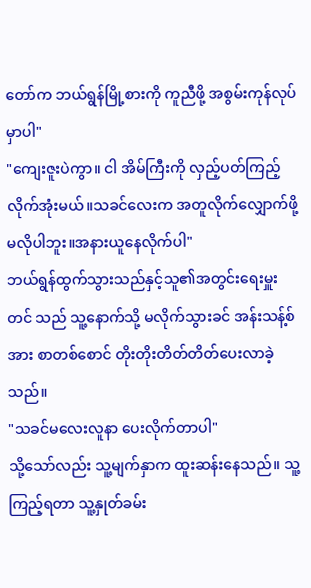တော်က ဘယ်ရွန်မြို့စားကို ကူညီဖို့ အစွမ်းကုန်လုပ်မှာပါ"
"ကျေးဇူးပဲကွာ။ ငါ အိမ်ကြီးကို လှည့်ပတ်ကြည့်လိုက်အုံးမယ်။သခင်လေးက အတူလိုက်လျှောက်ဖို့ မလိုပါဘူး။အနားယူနေလိုက်ပါ"
ဘယ်ရွန်ထွက်သွားသည်နှင့်သူ၏အတွင်းရေးမှူး တင် သည် သူ့နောက်သို့ မလိုက်သွားခင် အန်းသန့်စ်အား စာတစ်စောင် တိုးတိုးတိတ်တိတ်ပေးလာခဲ့သည်။
"သခင်မလေးလူနာ ပေးလိုက်တာပါ"
သို့သော်လည်း သူ့မျက်နှာက ထူးဆန်းနေသည်။ သူ့ကြည့်ရတာ သူ့နှုတ်ခမ်း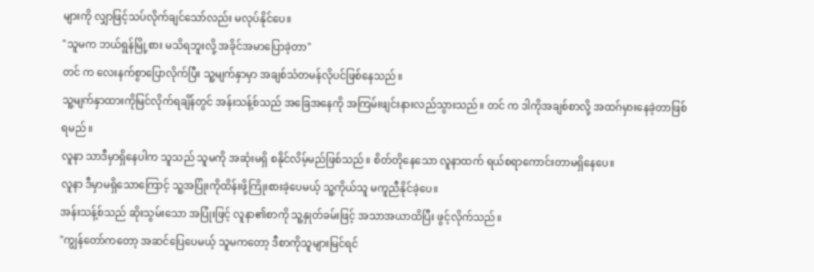များကို လျှာဖြင့်သပ်လိုက်ချင်သော်လည်း မလုပ်နိုင်ပေ။
"သူမက ဘယ်ရွန်မြို့စား မသိရဘူးလို့ အခိုင်အမာပြောခဲ့တာ"
တင် က လေးနက်စွာပြောလိုက်ပြီး သူ့မျက်နှာမှာ အချစ်သံတမန်လိုပင်ဖြစ်နေသည်။
သူ့မျက်နှာထားကိုမြင်လိုက်ရချိန်တွင် အန်းသန့်စ်သည် အခြေအနေကို အကြမ်းဖျင်းနားလည်သွားသည်။ တင် က ဒါကိုအချစ်စာလို့ အထဂ်မှားနေခဲ့တာဖြစ်ရမည်။
လူနာ သာဒီမှာရှိနေပါက သူသည် သူမကို အဆုံးမရှိ စနိုင်လိမ့်မည်ဖြစ်သည်။ စိတ်တိုနေသော လူနာထက် ရယ်စရာကောင်းတာမရှိနေပေ။
လူနာ ဒီမှာမရှိသောကြောင့် သူ့အပြုံးကိုထိန်းဖို့ကြိုးစားခဲ့ပေမယ့် သူ့ကိုယ်သူ မကူညီနိုင်ခဲ့ပေ။
အန်းသန့်စ်သည် ဆိုးသွမ်းသော အပြုံးဖြင့် လူနာ၏စာကို သူ့နှုတ်ခမ်းဖြင့် အသာအယာထိပြီး ဖွင့်လိုက်သည်။
"ကျွန်တော်ကတော့ အဆင်ပြေပေမယ့် သူမကတော့ ဒီစာကိုသူများမြင်ရင်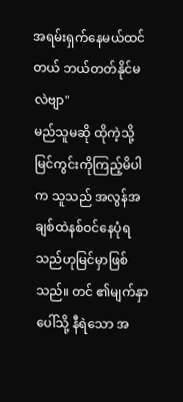အရမ်းရှက်နေမယ်ထင်တယ် ဘယ်တတ်နိုင်မလဲဗျာ"
မည်သူမဆို ထိုကဲ့သို့မြင်ကွင်းကိုကြည့်မိပါက သူသည် အလွန်အချစ်ထဲနစ်ဝင်နေပုံရသည်ဟုမြင်မှာဖြစ်သည်။ တင် ၏မျက်နှာပေါ်သို့ နီရဲသော အ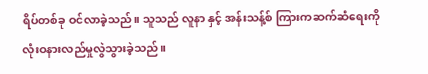ရိပ်တစ်ခု ဝင်လာခဲ့သည်။ သူသည် လူနာ နှင့် အန်းသန့်စ် ကြားကဆက်ဆံရေးကို လုံးဝနားလည်မှုလွဲသွားခဲ့သည်။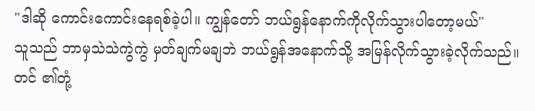"ဒါဆို ကောင်းကောင်းနေရစ်ခဲ့ပါ။ ကျွန်တော် ဘယ်ရွန်နောက်ကိုလိုက်သွားပါတော့မယ်"
သူသည် ဘာမှသဲသဲကွဲကွဲ မှတ်ချက်မချဘဲ ဘယ်ရွန်အနောက်သို့ အမြန်လိုက်သွားခဲ့လိုက်သည်။
တင် ၏တုံ့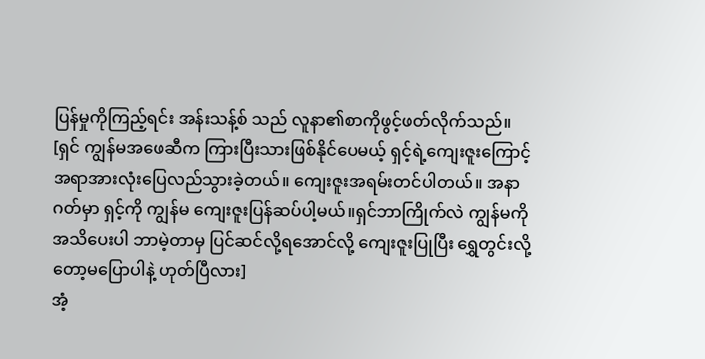ပြန်မှုကိုကြည့်ရင်း အန်းသန့်စ် သည် လူနာ၏စာကိုဖွင့်ဖတ်လိုက်သည်။
[ရှင် ကျွန်မအဖေဆီက ကြားပြီးသားဖြစ်နိုင်ပေမယ့် ရှင့်ရဲ့ကျေးဇူးကြောင့် အရာအားလုံးပြေလည်သွားခဲ့တယ်။ ကျေးဇူးအရမ်းတင်ပါတယ်။ အနာဂတ်မှာ ရှင့်ကို ကျွန်မ ကျေးဇူးပြန်ဆပ်ပါ့မယ်။ရှင်ဘာကြိုက်လဲ ကျွန်မကို အသိပေးပါ ဘာမဲ့တာမှ ပြင်ဆင်လို့ရအောင်လို့ ကျေးဇူးပြုပြီး ရွှေတွင်းလို့တော့မပြောပါနဲ့ ဟုတ်ပြီလား]
အံ့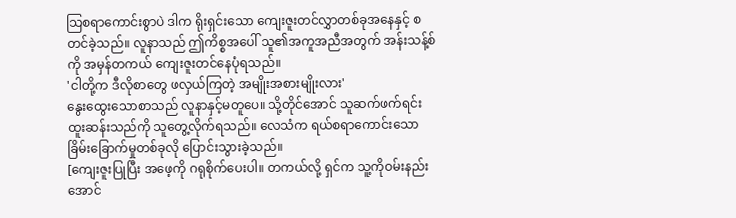သြစရာကောင်းစွာပဲ ဒါက ရိုးရှင်းသော ကျေးဇူးတင်လွှာတစ်ခုအနေနှင့် စတင်ခဲ့သည်။ လူနာသည် ဤကိစ္စအပေါ် သူ၏အကူအညီအတွက် အန်းသန့်စ်ကို အမှန်တကယ် ကျေးဇူးတင်နေပုံရသည်။
'ငါတို့က ဒီလိုစာတွေ ဖလှယ်ကြတဲ့ အမျိုးအစားမျိုးလား'
နွေးထွေးသောစာသည် လူနာနှင့်မတူပေ။ သို့တိုင်အောင် သူဆက်ဖက်ရင်း ထူးဆန်းသည်ကို သူတွေ့လိုက်ရသည်။ လေသံက ရယ်စရာကောင်းသော ခြိမ်းခြောက်မှုတစ်ခုလို ပြောင်းသွားခဲ့သည်။
[ကျေးဇူးပြုပြီး အဖေ့ကို ဂရုစိုက်ပေးပါ။ တကယ်လို့ ရှင်က သူ့ကိုဝမ်းနည်းအောင်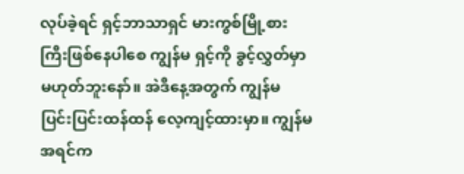လုပ်ခဲ့ရင် ရှင့်ဘာသာရှင် မားကွစ်မြို့စားကြီးဖြစ်နေပါစေ ကျွန်မ ရှင့်ကို ခွင့်လွှတ်မှာမဟုတ်ဘူးနော်။ အဲဒီနေ့အတွက် ကျွန်မ ပြင်းပြင်းထန်ထန် လေ့ကျင့်ထားမှာ။ ကျွန်မ အရင်က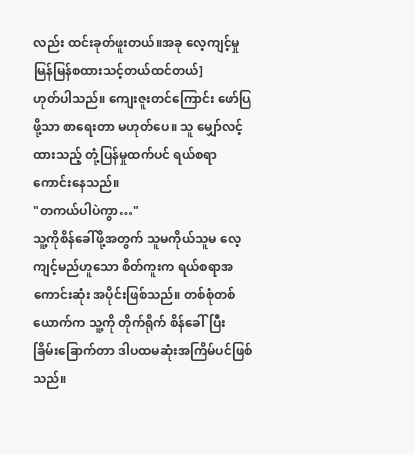လည်း ထင်းခုတ်ဖူးတယ်။အခု လေ့ကျင့်မှု မြန်မြန်စထားသင့်တယ်ထင်တယ်]
ဟုတ်ပါသည်။ ကျေးဇူးတင်ကြောင်း ဖော်ပြဖို့သာ စာရေးတာ မဟုတ်ပေ။ သူ မျှော်လင့်ထားသည့် တုံ့ပြန်မှုထက်ပင် ရယ်စရာကောင်းနေသည်။
"တကယ်ပါပဲကွာ…"
သူ့ကိုစိန်ခေါ်ဖို့အတွက် သူမကိုယ်သူမ လေ့ကျင့်မည်ဟူသော စိတ်ကူးက ရယ်စရာအကောင်းဆုံး အပိုင်းဖြစ်သည်။ တစ်စုံတစ်ယောက်က သူ့ကို တိုက်ရိုက် စိန်ခေါ်ပြီး ခြိမ်းခြောက်တာ ဒါပထမဆုံးအကြိမ်ပင်ဖြစ်သည်။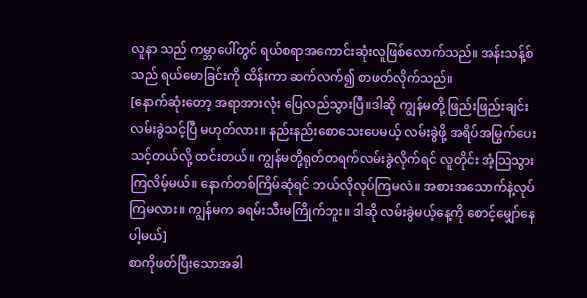လူနာ သည် ကမ္ဘာပေါ်တွင် ရယ်စရာအကောင်းဆုံးလူဖြစ်လောက်သည်။ အန်းသန့်စ်သည် ရယ်မောခြင်းကို ထိန်းကာ ဆက်လက်၍ စာဖတ်လိုက်သည်။
[နောက်ဆုံးတော့ အရာအားလုံး ပြေလည်သွားပြီ။ဒါဆို ကျွန်မတို့ ဖြည်းဖြည်းချင်း လမ်းခွဲသင့်ပြီ မဟုတ်လား။ နည်းနည်းစောသေးပေမယ့် လမ်းခွဲဖို့ အရိပ်အမြွက်ပေးသင့်တယ်လို့ ထင်းတယ်။ ကျွန်မတို့ရုတ်တရက်လမ်းခွဲလိုက်ရင် လူတိုင်း အံ့သြသွားကြလိမ့်မယ်။ နောက်တစ်ကြိမ်ဆုံရင် ဘယ်လိုလုပ်ကြမလဲ။ အစားအသောက်နဲ့လုပ်ကြမလား။ ကျွန်မက ခရမ်းသီးမကြိုက်ဘူး။ ဒါဆို လမ်းခွဲမယ့်နေ့ကို စောင့်မျှော်နေပါ့မယ်]
စာကိုဖတ်ပြီးသောအခါ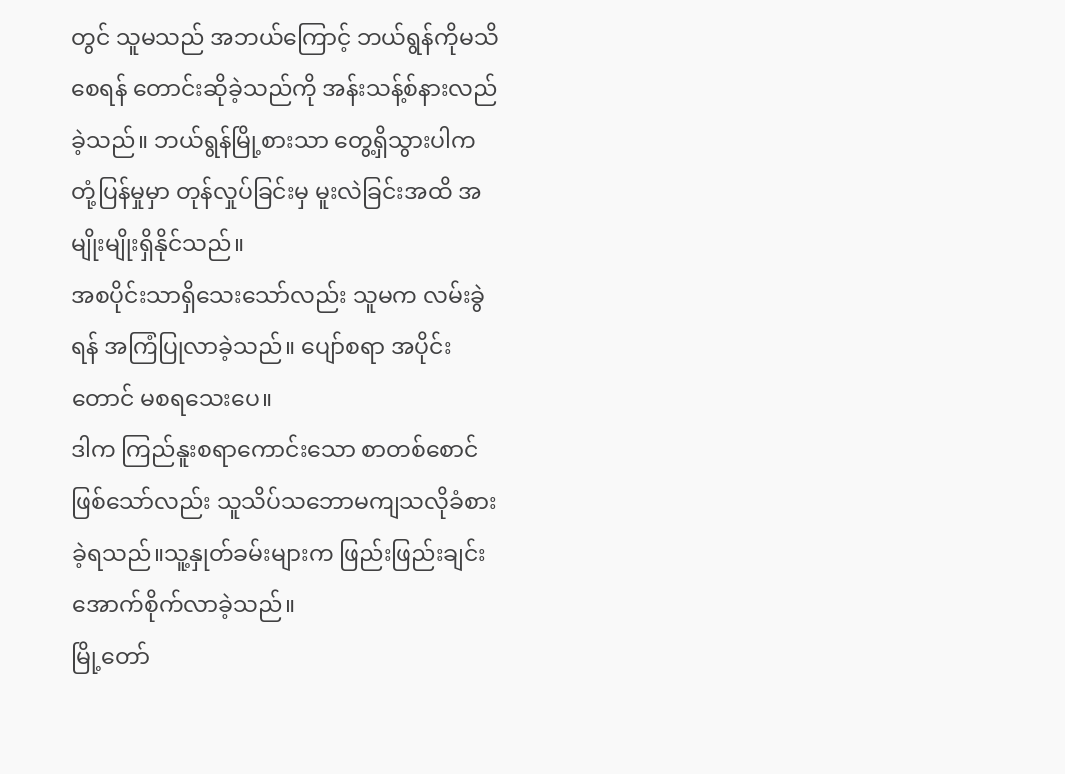တွင် သူမသည် အဘယ်ကြောင့် ဘယ်ရွန်ကိုမသိစေရန် တောင်းဆိုခဲ့သည်ကို အန်းသန့်စ်နားလည်ခဲ့သည်။ ဘယ်ရွန်မြို့စားသာ တွေ့ရှိသွားပါက တုံ့ပြန်မှုမှာ တုန်လှုပ်ခြင်းမှ မူးလဲခြင်းအထိ အမျိုးမျိုးရှိနိုင်သည်။
အစပိုင်းသာရှိသေးသော်လည်း သူမက လမ်းခွဲရန် အကြံပြုလာခဲ့သည်။ ပျော်စရာ အပိုင်းတောင် မစရသေးပေ။
ဒါက ကြည်နူးစရာကောင်းသော စာတစ်စောင်ဖြစ်သော်လည်း သူသိပ်သဘောမကျသလိုခံစားခဲ့ရသည်။သူ့နှုတ်ခမ်းများက ဖြည်းဖြည်းချင်း အောက်စိုက်လာခဲ့သည်။
မြို့တော်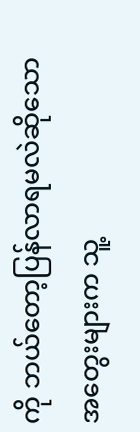ကို ဘယ်တော့ပြန်လာရမလဲဆိုသော အတွေးများက သူ့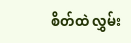စိတ်ထဲ လွှမ်း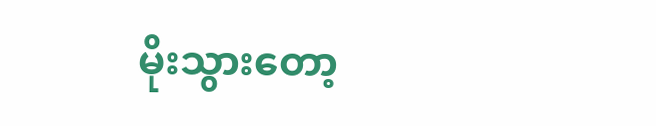မိုးသွားတော့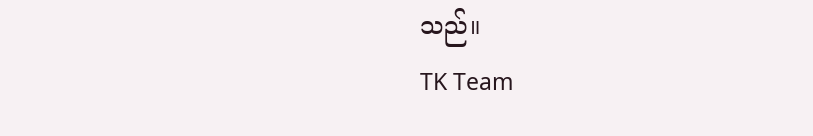သည်။
TK Team